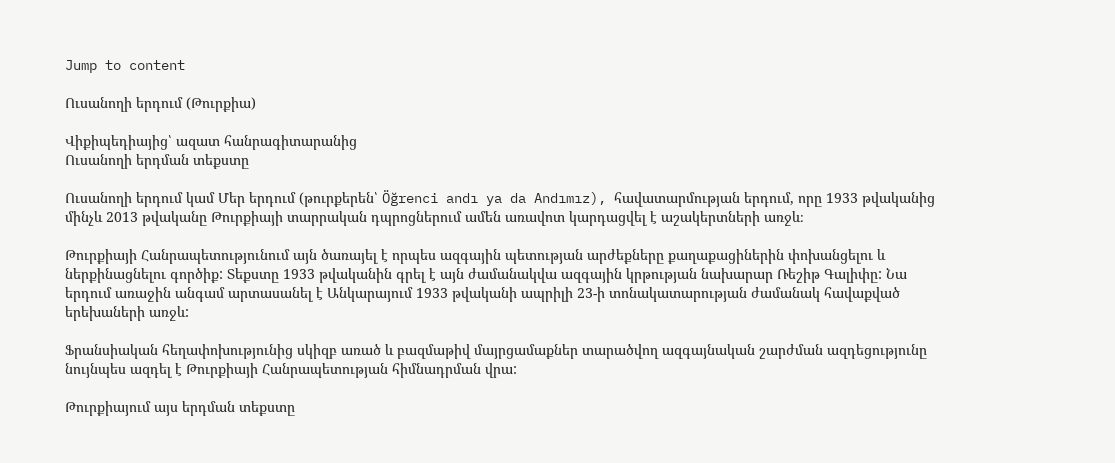Jump to content

Ուսանողի երդում (Թուրքիա)

Վիքիպեդիայից՝ ազատ հանրագիտարանից
Ուսանողի երդման տեքստը

Ուսանողի երդում կամ Մեր երդում (թուրքերեն՝ Öğrenci andı ya da Andımız), հավատարմության երդում, որը 1933 թվականից մինչև 2013 թվականը Թուրքիայի տարրական դպրոցներում ամեն առավոտ կարդացվել է աշակերտների առջև։

Թուրքիայի Հանրապետությունում այն ծառայել է որպես ազգային պետության արժեքները քաղաքացիներին փոխանցելու և ներքինացնելու գործիք: Տեքստը 1933 թվականին գրել է այն ժամանակվա ազգային կրթության նախարար Ռեշիթ Գալիփը: Նա երդում առաջին անգամ արտասանել է Անկարայում 1933 թվականի ապրիլի 23-ի տոնակատարության ժամանակ հավաքված երեխաների առջև:

Ֆրանսիական հեղափոխությունից սկիզբ առած և բազմաթիվ մայրցամաքներ տարածվող ազգայնական շարժման ազդեցությունը նույնպես ազդել է Թուրքիայի Հանրապետության հիմնադրման վրա:

Թուրքիայում այս երդման տեքստը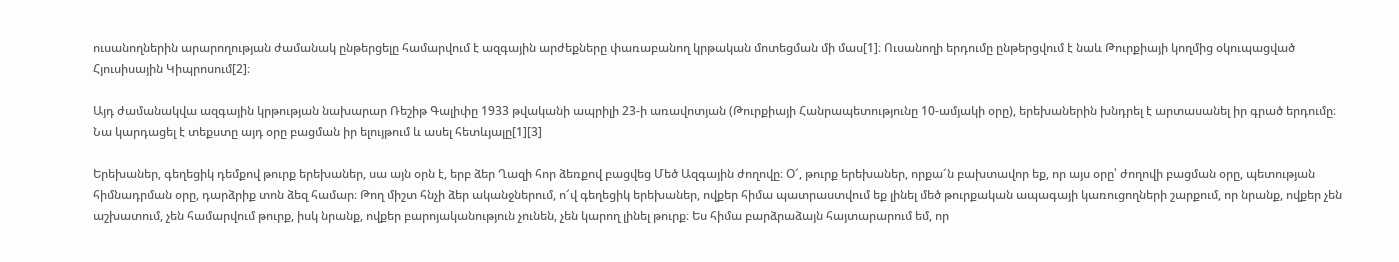ուսանողներին արարողության ժամանակ ընթերցելը համարվում է ազգային արժեքները փառաբանող կրթական մոտեցման մի մաս[1]։ Ուսանողի երդումը ընթերցվում է նաև Թուրքիայի կողմից օկուպացված Հյուսիսային Կիպրոսում[2]։

Այդ ժամանակվա ազգային կրթության նախարար Ռեշիթ Գալիփը 1933 թվականի ապրիլի 23-ի առավոտյան (Թուրքիայի Հանրապետությունը 10-ամյակի օրը), երեխաներին խնդրել է արտասանել իր գրած երդումը։ Նա կարդացել է տեքստը այդ օրը բացման իր ելույթում և ասել հետևյալը[1][3]

Երեխաներ, գեղեցիկ դեմքով թուրք երեխաներ, սա այն օրն է, երբ ձեր Ղազի հոր ձեռքով բացվեց Մեծ Ազգային ժողովը։ Օ՜, թուրք երեխաներ, որքա՜ն բախտավոր եք, որ այս օրը՝ ժողովի բացման օրը, պետության հիմնադրման օրը, դարձրիք տոն ձեզ համար։ Թող միշտ հնչի ձեր ականջներում, ո՜վ գեղեցիկ երեխաներ, ովքեր հիմա պատրաստվում եք լինել մեծ թուրքական ապագայի կառուցողների շարքում, որ նրանք, ովքեր չեն աշխատում, չեն համարվում թուրք, իսկ նրանք, ովքեր բարոյականություն չունեն, չեն կարող լինել թուրք։ Ես հիմա բարձրաձայն հայտարարում եմ, որ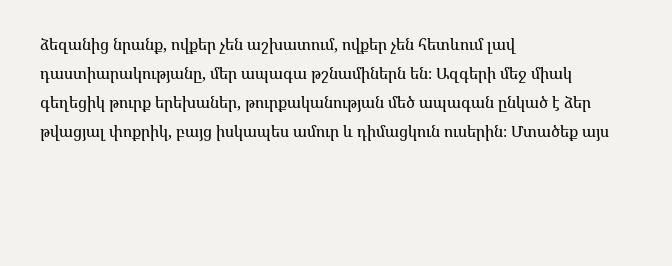ձեզանից նրանք, ովքեր չեն աշխատում, ովքեր չեն հետևում լավ դաստիարակությանը, մեր ապագա թշնամիներն են։ Ազգերի մեջ միակ գեղեցիկ թուրք երեխաներ, թուրքականության մեծ ապագան ընկած է ձեր թվացյալ փոքրիկ, բայց իսկապես ամուր և դիմացկուն ուսերին։ Մտածեք այս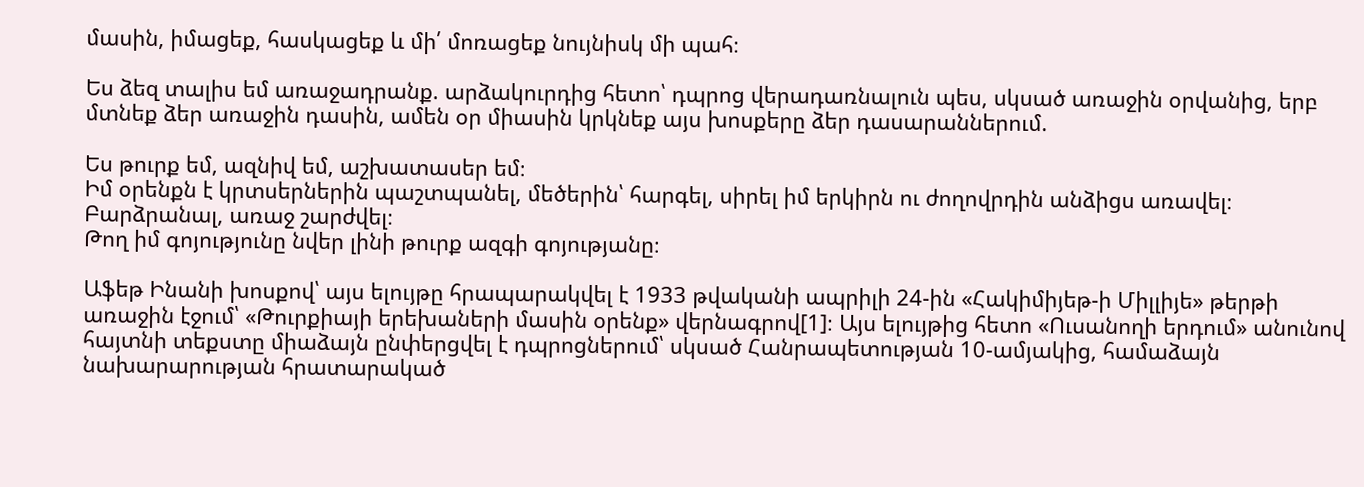մասին, իմացեք, հասկացեք և մի՛ մոռացեք նույնիսկ մի պահ։

Ես ձեզ տալիս եմ առաջադրանք. արձակուրդից հետո՝ դպրոց վերադառնալուն պես, սկսած առաջին օրվանից, երբ մտնեք ձեր առաջին դասին, ամեն օր միասին կրկնեք այս խոսքերը ձեր դասարաններում.

Ես թուրք եմ, ազնիվ եմ, աշխատասեր եմ։
Իմ օրենքն է կրտսերներին պաշտպանել, մեծերին՝ հարգել, սիրել իմ երկիրն ու ժողովրդին անձիցս առավել։
Բարձրանալ, առաջ շարժվել։
Թող իմ գոյությունը նվեր լինի թուրք ազգի գոյությանը։

Աֆեթ Ինանի խոսքով՝ այս ելույթը հրապարակվել է 1933 թվականի ապրիլի 24-ին «Հակիմիյեթ-ի Միլլիյե» թերթի առաջին էջում՝ «Թուրքիայի երեխաների մասին օրենք» վերնագրով[1]։ Այս ելույթից հետո «Ուսանողի երդում» անունով հայտնի տեքստը միաձայն ընփերցվել է դպրոցներում՝ սկսած Հանրապետության 10-ամյակից, համաձայն նախարարության հրատարակած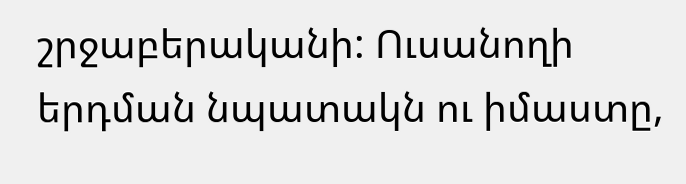շրջաբերականի: Ուսանողի երդման նպատակն ու իմաստը,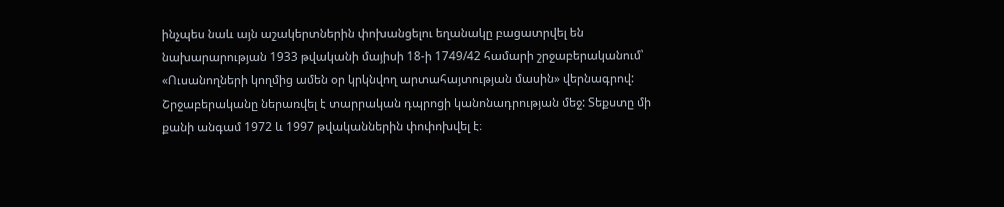ինչպես նաև այն աշակերտներին փոխանցելու եղանակը բացատրվել են նախարարության 1933 թվականի մայիսի 18-ի 1749/42 համարի շրջաբերականում՝ «Ուսանողների կողմից ամեն օր կրկնվող արտահայտության մասին» վերնագրով: Շրջաբերականը ներառվել է տարրական դպրոցի կանոնադրության մեջ: Տեքստը մի քանի անգամ 1972 և 1997 թվականներին փոփոխվել է։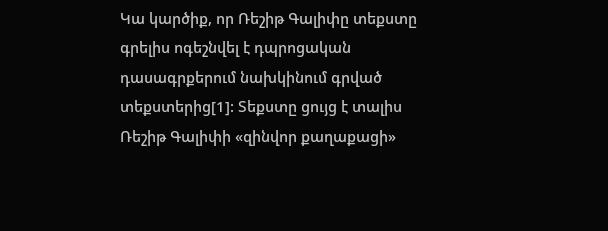Կա կարծիք, որ Ռեշիթ Գալիփը տեքստը գրելիս ոգեշնվել է դպրոցական դասագրքերում նախկինում գրված տեքստերից[1]: Տեքստը ցույց է տալիս Ռեշիթ Գալիփի «զինվոր քաղաքացի»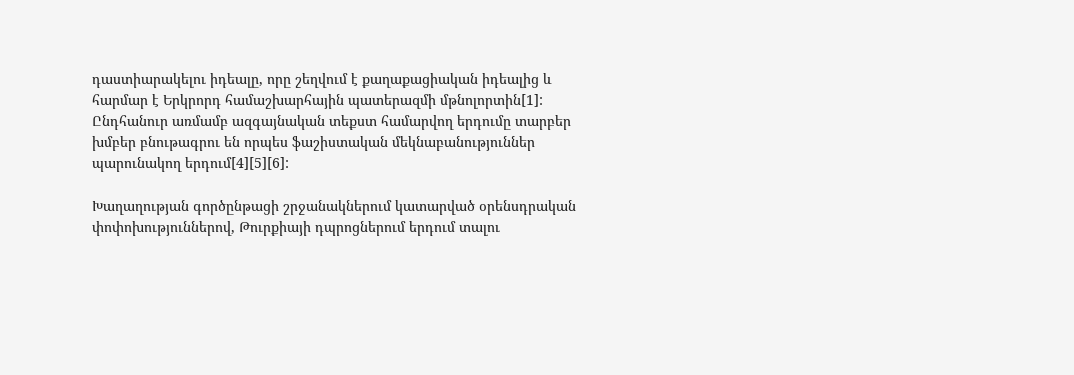դաստիարակելու իդեալը, որը շեղվում է քաղաքացիական իդեալից և հարմար է Երկրորդ համաշխարհային պատերազմի մթնոլորտին[1]: Ընդհանուր առմամբ ազգայնական տեքստ համարվող երդումը տարբեր խմբեր բնութագրու են որպես ֆաշիստական մեկնաբանություններ պարունակող երդում[4][5][6]:

Խաղաղության գործընթացի շրջանակներում կատարված օրենսդրական փոփոխություններով, Թուրքիայի դպրոցներում երդում տալու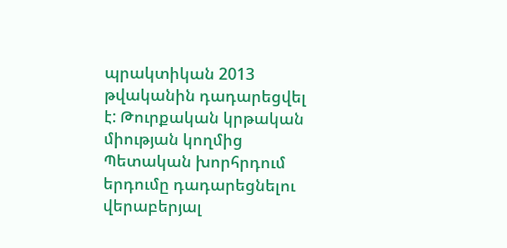պրակտիկան 2013 թվականին դադարեցվել է: Թուրքական կրթական միության կողմից Պետական խորհրդում երդումը դադարեցնելու վերաբերյալ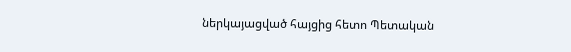ներկայացված հայցից հետո Պետական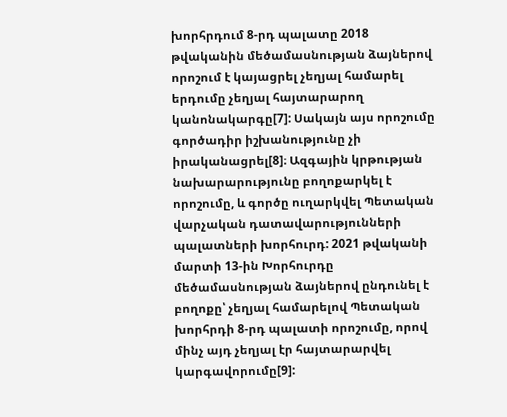խորհրդում 8-րդ պալատը 2018 թվականին մեծամասնության ձայներով որոշում է կայացրել չեղյալ համարել երդումը չեղյալ հայտարարող կանոնակարգը[7]: Սակայն այս որոշումը գործադիր իշխանությունը չի իրականացրել[8]։ Ազգային կրթության նախարարությունը բողոքարկել է որոշումը, և գործը ուղարկվել Պետական վարչական դատավարությունների պալատների խորհուրդ: 2021 թվականի մարտի 13-ին Խորհուրդը մեծամասնության ձայներով ընդունել է բողոքը՝ չեղյալ համարելով Պետական խորհրդի 8-րդ պալատի որոշումը, որով մինչ այդ չեղյալ էր հայտարարվել կարգավորումը[9]: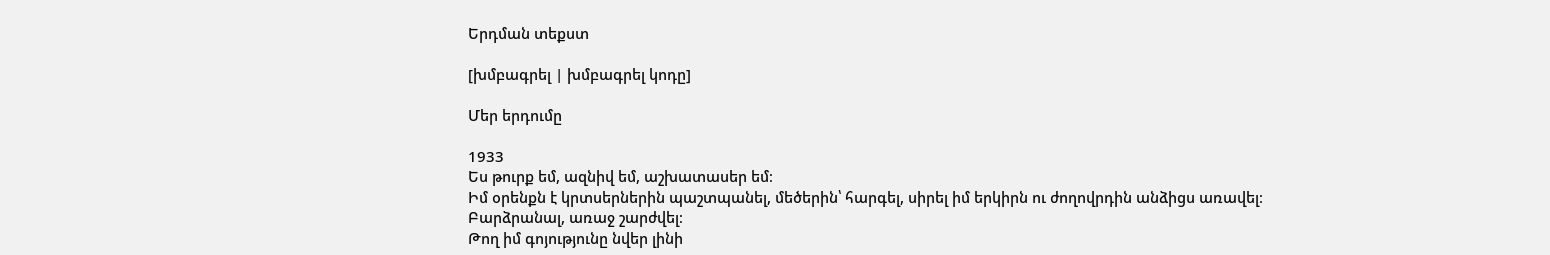Երդման տեքստ

[խմբագրել | խմբագրել կոդը]

Մեր երդումը

1933
Ես թուրք եմ, ազնիվ եմ, աշխատասեր եմ։
Իմ օրենքն է կրտսերներին պաշտպանել, մեծերին՝ հարգել, սիրել իմ երկիրն ու ժողովրդին անձիցս առավել։
Բարձրանալ, առաջ շարժվել։
Թող իմ գոյությունը նվեր լինի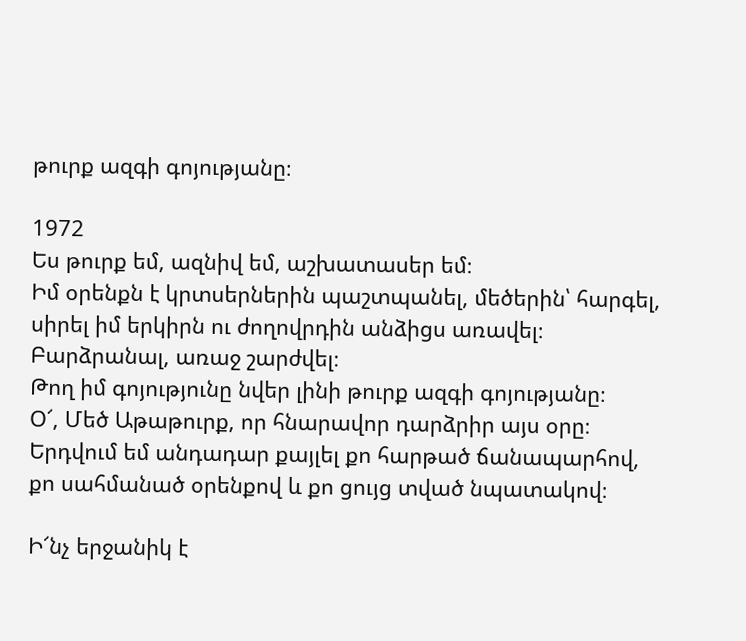թուրք ազգի գոյությանը։

1972
Ես թուրք եմ, ազնիվ եմ, աշխատասեր եմ։
Իմ օրենքն է կրտսերներին պաշտպանել, մեծերին՝ հարգել, սիրել իմ երկիրն ու ժողովրդին անձիցս առավել։
Բարձրանալ, առաջ շարժվել։
Թող իմ գոյությունը նվեր լինի թուրք ազգի գոյությանը։
Օ՜, Մեծ Աթաթուրք, որ հնարավոր դարձրիր այս օրը։ Երդվում եմ անդադար քայլել քո հարթած ճանապարհով, քո սահմանած օրենքով և քո ցույց տված նպատակով։

Ի՜նչ երջանիկ է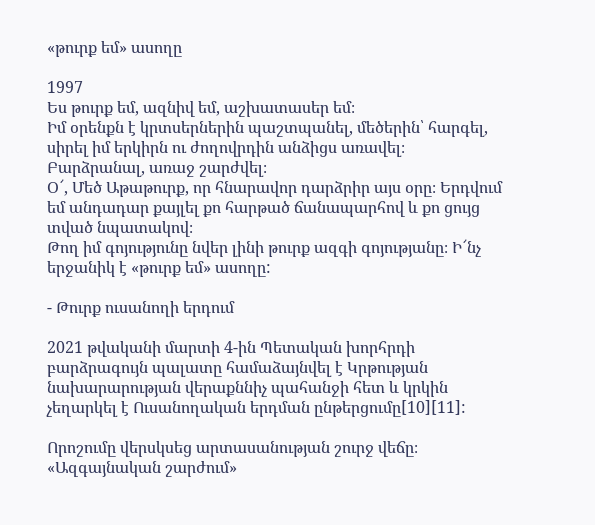«թուրք եմ» ասողը

1997
Ես թուրք եմ, ազնիվ եմ, աշխատասեր եմ։
Իմ օրենքն է կրտսերներին պաշտպանել, մեծերին՝ հարգել, սիրել իմ երկիրն ու ժողովրդին անձիցս առավել։
Բարձրանալ, առաջ շարժվել։
Օ՜, Մեծ Աթաթուրք, որ հնարավոր դարձրիր այս օրը։ Երդվում եմ անդադար քայլել քո հարթած ճանապարհով և քո ցույց տված նպատակով։
Թող իմ գոյությունը նվեր լինի թուրք ազգի գոյությանը։ Ի՜նչ երջանիկ է «թուրք եմ» ասողը:

- Թուրք ուսանողի երդում

2021 թվականի մարտի 4-ին Պետական խորհրդի բարձրագույն պալատը համաձայնվել է Կրթության նախարարության վերաքննիչ պահանջի հետ և կրկին չեղարկել է Ուսանողական երդման ընթերցումը[10][11]:

Որոշումը վերսկսեց արտասանության շուրջ վեճը։ «Ազգայնական շարժում»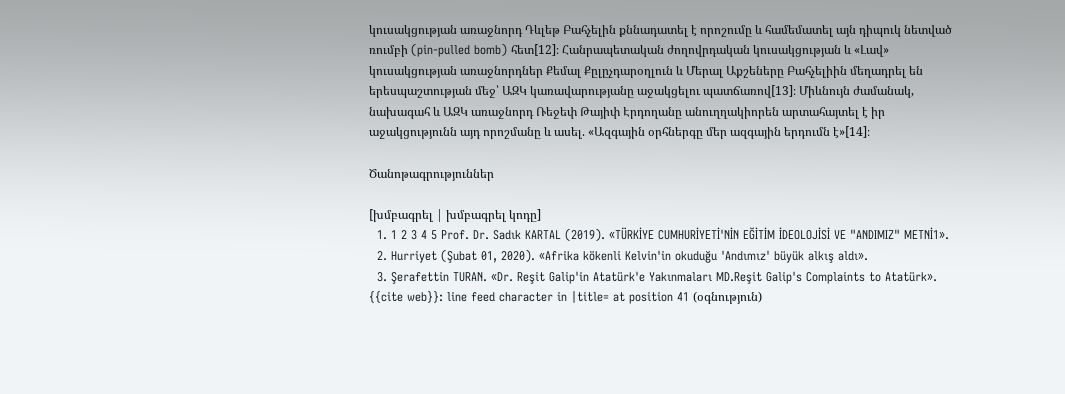կուսակցության առաջնորդ Դևլեթ Բահչելին քննադատել է որոշումը և համեմատել այն դիպուկ նետված ռումբի (pin-pulled bomb) հետ[12]։ Հանրապետական ժողովրդական կուսակցության և «Լավ» կուսակցության առաջնորդներ Քեմալ Քըլըչդարօղլուն և Մերալ Աքշեները Բահչելիին մեղադրել են երեսպաշտության մեջ՝ ԱԶԿ կառավարությանը աջակցելու պատճառով[13]։ Միևնույն ժամանակ, նախագահ և ԱԶԿ առաջնորդ Ռեջեփ Թայիփ Էրդողանը անուղղակիորեն արտահայտել է իր աջակցությունն այդ որոշմանը և ասել. «Ազգային օրհներգը մեր ազգային երդումն է»[14]։

Ծանոթագրություններ

[խմբագրել | խմբագրել կոդը]
  1. 1 2 3 4 5 Prof. Dr. Sadık KARTAL (2019). «TÜRKİYE CUMHURİYETİ'NİN EĞİTİM İDEOLOJİSİ VE "ANDIMIZ" METNİ1».
  2. Hurriyet (Şubat 01, 2020). «Afrika kökenli Kelvin'in okuduğu 'Andımız' büyük alkış aldı».
  3. Şerafettin TURAN. «Dr. Reşit Galip'in Atatürk'e Yakınmaları MD.Reşit Galip's Complaints to Atatürk». {{cite web}}: line feed character in |title= at position 41 (օգնություն)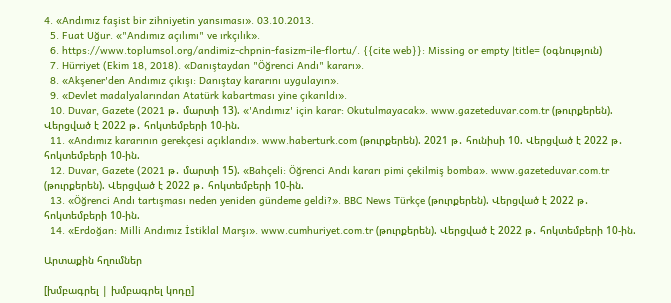4. «Andımız faşist bir zihniyetin yansıması». 03.10.2013.
  5. Fuat Uğur. «"Andımız açılımı" ve ırkçılık».
  6. https://www.toplumsol.org/andimiz-chpnin-fasizm-ile-flortu/. {{cite web}}: Missing or empty |title= (օգնություն)
  7. Hürriyet (Ekim 18, 2018). «Danıştaydan "Öğrenci Andı" kararı».
  8. «Akşener'den Andımız çıkışı: Danıştay kararını uygulayın».
  9. «Devlet madalyalarından Atatürk kabartması yine çıkarıldı».
  10. Duvar, Gazete (2021 թ․ մարտի 13). «'Andımız' için karar: Okutulmayacak». www.gazeteduvar.com.tr (թուրքերեն). Վերցված է 2022 թ․ հոկտեմբերի 10-ին.
  11. «Andımız kararının gerekçesi açıklandı». www.haberturk.com (թուրքերեն). 2021 թ․ հունիսի 10. Վերցված է 2022 թ․ հոկտեմբերի 10-ին.
  12. Duvar, Gazete (2021 թ․ մարտի 15). «Bahçeli: Öğrenci Andı kararı pimi çekilmiş bomba». www.gazeteduvar.com.tr (թուրքերեն). Վերցված է 2022 թ․ հոկտեմբերի 10-ին.
  13. «Öğrenci Andı tartışması neden yeniden gündeme geldi?». BBC News Türkçe (թուրքերեն). Վերցված է 2022 թ․ հոկտեմբերի 10-ին.
  14. «Erdoğan: Milli Andımız İstiklal Marşı». www.cumhuriyet.com.tr (թուրքերեն). Վերցված է 2022 թ․ հոկտեմբերի 10-ին.

Արտաքին հղումներ

[խմբագրել | խմբագրել կոդը]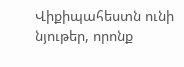Վիքիպահեստն ունի նյութեր, որոնք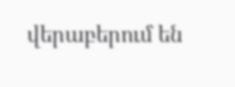վերաբերում են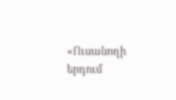«Ուսանողի երդում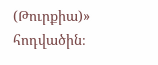(Թուրքիա)» հոդվածին։